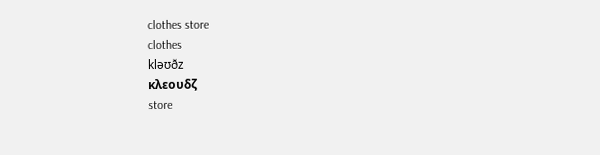clothes store
clothes
kləʊðz
κλεουδζ
store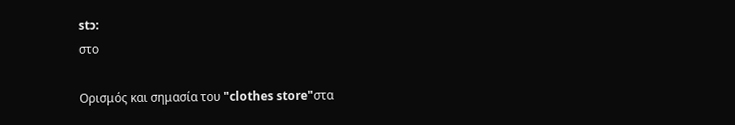stɔ:
στο

Ορισμός και σημασία του "clothes store"στα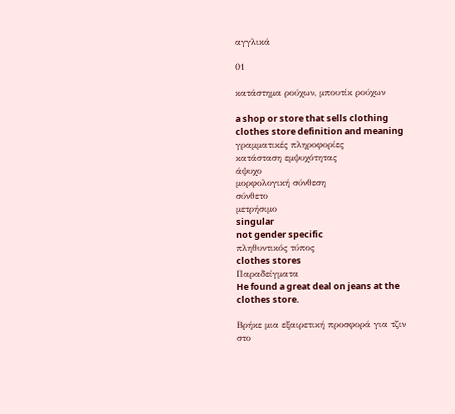αγγλικά

01

κατάστημα ρούχων, μπουτίκ ρούχων

a shop or store that sells clothing
clothes store definition and meaning
γραμματικές πληροφορίες
κατάσταση εμψυχότητας
άψυχο
μορφολογική σύνθεση
σύνθετο
μετρήσιμο
singular
not gender specific
πληθυντικός τύπος
clothes stores
Παραδείγματα
He found a great deal on jeans at the clothes store.

Βρήκε μια εξαιρετική προσφορά για τζιν στο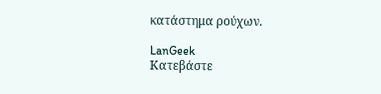κατάστημα ρούχων.

LanGeek
Κατεβάστε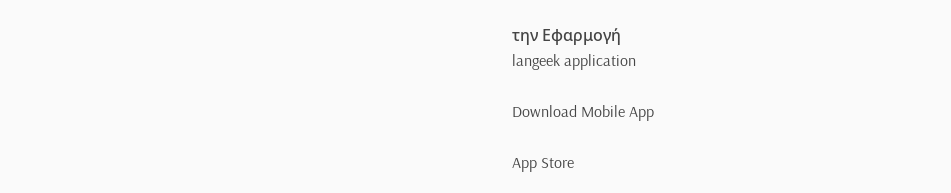την Εφαρμογή
langeek application

Download Mobile App

App Store